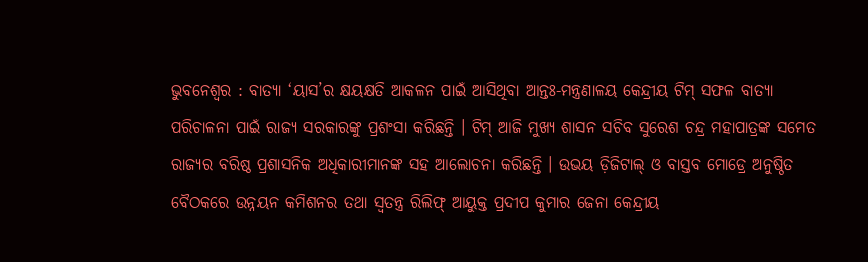ଭୁବନେଶ୍ୱର : ବାତ୍ୟା ‘ୟାସ’ର କ୍ଷୟକ୍ଷତି ଆକଳନ ପାଇଁ ଆସିଥିବା ଆନ୍ତଃ-ମନ୍ତ୍ରଣାଳୟ କେନ୍ଦ୍ରୀୟ ଟିମ୍ ସଫଳ ବାତ୍ୟା ପରିଚାଳନା ପାଇଁ ରାଜ୍ୟ ସରକାରଙ୍କୁ ପ୍ରଶଂସା କରିଛନ୍ତି । ଟିମ୍ ଆଜି ମୁଖ୍ୟ ଶାସନ ସଚିବ ସୁରେଶ ଚନ୍ଦ୍ର ମହାପାତ୍ରଙ୍କ ସମେତ ରାଜ୍ୟର ବରିଷ୍ଠ ପ୍ରଶାସନିକ ଅଧିକାରୀମାନଙ୍କ ସହ ଆଲୋଚନା କରିଛନ୍ତି । ଉଭୟ ଡ଼ିଜିଟାଲ୍ ଓ ବାସ୍ତବ ମୋଡ୍ରେ ଅନୁଷ୍ଠିତ ବୈଠକରେ ଉନ୍ନୟନ କମିଶନର ତଥା ସ୍ୱତନ୍ତ୍ର ରିଲିଫ୍ ଆୟୁକ୍ତ ପ୍ରଦୀପ କୁମାର ଜେନା କେନ୍ଦ୍ରୀୟ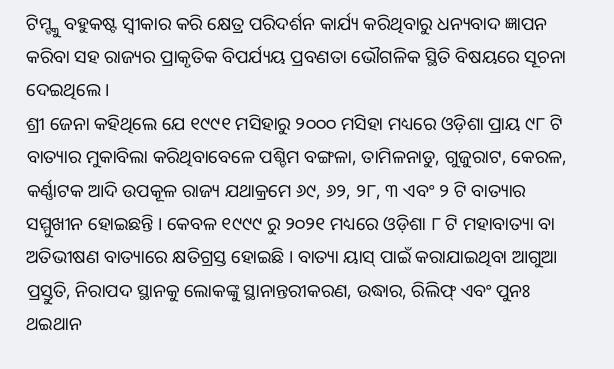ଟିମ୍ଙ୍କୁ ବହୁକଷ୍ଟ ସ୍ୱୀକାର କରି କ୍ଷେତ୍ର ପରିଦର୍ଶନ କାର୍ଯ୍ୟ କରିଥିବାରୁ ଧନ୍ୟବାଦ ଜ୍ଞାପନ କରିବା ସହ ରାଜ୍ୟର ପ୍ରାକୃତିକ ବିପର୍ଯ୍ୟୟ ପ୍ରବଣତା ଭୌଗଳିକ ସ୍ଥିତି ବିଷୟରେ ସୂଚନା ଦେଇଥିଲେ ।
ଶ୍ରୀ ଜେନା କହିଥିଲେ ଯେ ୧୯୯୧ ମସିହାରୁ ୨୦୦୦ ମସିହା ମଧ୍ୟରେ ଓଡ଼ିଶା ପ୍ରାୟ ୯୮ ଟି ବାତ୍ୟାର ମୁକାବିଲା କରିଥିବାବେଳେ ପଶ୍ଚିମ ବଙ୍ଗଳା, ତାମିଳନାଡୁ, ଗୁଜୁରାଟ, କେରଳ, କର୍ଣ୍ଣାଟକ ଆଦି ଉପକୂଳ ରାଜ୍ୟ ଯଥାକ୍ରମେ ୬୯, ୬୨, ୨୮, ୩ ଏବଂ ୨ ଟି ବାତ୍ୟାର ସମ୍ମୁଖୀନ ହୋଇଛନ୍ତି । କେବଳ ୧୯୯୯ ରୁ ୨୦୨୧ ମଧ୍ୟରେ ଓଡ଼ିଶା ୮ ଟି ମହାବାତ୍ୟା ବା ଅତିଭୀଷଣ ବାତ୍ୟାରେ କ୍ଷତିଗ୍ରସ୍ତ ହୋଇଛି । ବାତ୍ୟା ୟାସ୍ ପାଇଁ କରାଯାଇଥିବା ଆଗୁଆ ପ୍ରସ୍ତୁତି, ନିରାପଦ ସ୍ଥାନକୁ ଲୋକଙ୍କୁ ସ୍ଥାନାନ୍ତରୀକରଣ, ଉଦ୍ଧାର, ରିଲିଫ୍ ଏବଂ ପୁନଃ ଥଇଥାନ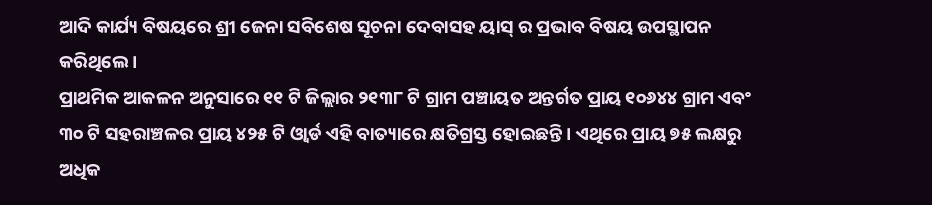ଆଦି କାର୍ଯ୍ୟ ବିଷୟରେ ଶ୍ରୀ ଜେନା ସବିଶେଷ ସୂଚନା ଦେବାସହ ୟାସ୍ ର ପ୍ରଭାବ ବିଷୟ ଉପସ୍ଥାପନ କରିଥିଲେ ।
ପ୍ରାଥମିକ ଆକଳନ ଅନୁସାରେ ୧୧ ଟି ଜିଲ୍ଲାର ୨୧୩୮ ଟି ଗ୍ରାମ ପଞ୍ଚାୟତ ଅନ୍ତର୍ଗତ ପ୍ରାୟ ୧୦୬୪୪ ଗ୍ରାମ ଏବଂ ୩୦ ଟି ସହରାଞ୍ଚଳର ପ୍ରାୟ ୪୨୫ ଟି ଓ୍ୱାର୍ଡ ଏହି ବାତ୍ୟାରେ କ୍ଷତିଗ୍ରସ୍ତ ହୋଇଛନ୍ତି । ଏଥିରେ ପ୍ରାୟ ୭୫ ଲକ୍ଷରୁ ଅଧିକ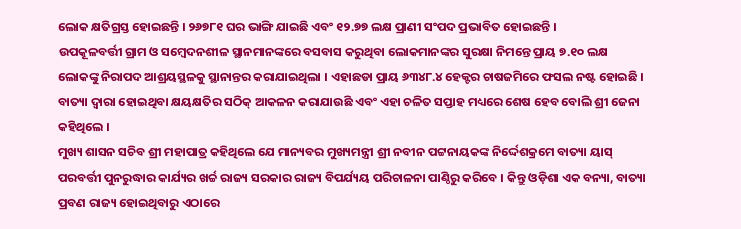ଲୋକ କ୍ଷତିଗ୍ରସ୍ତ ହୋଇଛନ୍ତି । ୨୬୭୮୧ ଘର ଭାଙ୍ଗି ଯାଇଛି ଏବଂ ୧୨.୭୭ ଲକ୍ଷ ପ୍ରାଣୀ ସଂପଦ ପ୍ରଭାବିତ ହୋଇଛନ୍ତି ।
ଉପକୂଳବର୍ତ୍ତୀ ଗ୍ରାମ ଓ ସମ୍ବେଦନଶୀଳ ସ୍ଥାନମାନଙ୍କରେ ବସବାସ କରୁଥିବା ଲୋକମାନଙ୍କର ସୁରକ୍ଷା ନିମନ୍ତେ ପ୍ରାୟ ୭.୧୦ ଲକ୍ଷ ଲୋକଙ୍କୁ ନିରାପଦ ଆଶ୍ରୟସ୍ଥଳକୁ ସ୍ଥାନାନ୍ତର କରାଯାଇଥିଲା । ଏହାଛଡା ପ୍ରାୟ ୬୩୪୮.୪ ହେକ୍ଟର ଚାଷଜମିରେ ଫସଲ ନଷ୍ଟ ହୋଇଛି । ବାତ୍ୟା ଦ୍ୱାରା ହୋଇଥିବା କ୍ଷୟକ୍ଷତିର ସଠିକ୍ ଆକଳନ କରାଯାଉଛି ଏବଂ ଏହା ଚଳିତ ସପ୍ତାହ ମଧ୍ୟରେ ଶେଷ ହେବ ବୋଲି ଶ୍ରୀ ଜେନା କହିଥିଲେ ।
ମୁଖ୍ୟ ଶାସନ ସଚିବ ଶ୍ରୀ ମହାପାତ୍ର କହିଥିଲେ ଯେ ମାନ୍ୟବର ମୁଖ୍ୟମନ୍ତ୍ରୀ ଶ୍ରୀ ନବୀନ ପଟ୍ଟନାୟକଙ୍କ ନିର୍ଦ୍ଦେଶକ୍ରମେ ବାତ୍ୟା ୟାସ୍ ପରବର୍ତ୍ତୀ ପୁନରୁଦ୍ଧାର କାର୍ଯ୍ୟର ଖର୍ଚ୍ଚ ରାଜ୍ୟ ସରକାର ରାଜ୍ୟ ବିପର୍ଯ୍ୟୟ ପରିଚାଳନା ପାଣ୍ଠିରୁ କରିବେ । କିନ୍ତୁ ଓଡ଼ିଶା ଏକ ବନ୍ୟା, ବାତ୍ୟା ପ୍ରବଣ ରାଜ୍ୟ ହୋଇଥିବାରୁ ଏଠାରେ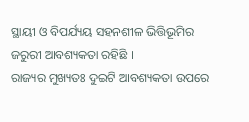ସ୍ଥାୟୀ ଓ ବିପର୍ଯ୍ୟୟ ସହନଶୀଳ ଭିତ୍ତିଭୂମିର ଜରୁରୀ ଆବଶ୍ୟକତା ରହିଛି ।
ରାଜ୍ୟର ମୁଖ୍ୟତଃ ଦୁଇଟି ଆବଶ୍ୟକତା ଉପରେ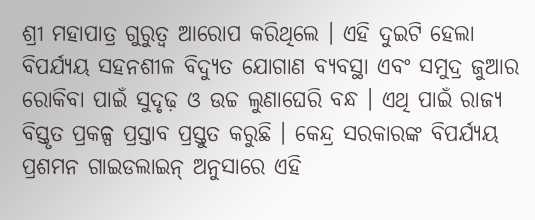ଶ୍ରୀ ମହାପାତ୍ର ଗୁରୁତ୍ୱ ଆରୋପ କରିଥିଲେ । ଏହି ଦୁଇଟି ହେଲା ବିପର୍ଯ୍ୟୟ ସହନଶୀଳ ବିଦ୍ୟୁତ ଯୋଗାଣ ବ୍ୟବସ୍ଥା ଏବଂ ସମୁଦ୍ର ଜୁଆର ରୋକିବା ପାଇଁ ସୁଦୃଢ଼ ଓ ଉଚ୍ଚ ଲୁଣାଘେରି ବନ୍ଧ । ଏଥି ପାଇଁ ରାଜ୍ୟ ବିସ୍ତୃତ ପ୍ରକଳ୍ପ ପ୍ରସ୍ତାବ ପ୍ରସ୍ତୁତ କରୁଛି । କେନ୍ଦ୍ର ସରକାରଙ୍କ ବିପର୍ଯ୍ୟୟ ପ୍ରଶମନ ଗାଇଡଲାଇନ୍ ଅନୁସାରେ ଏହି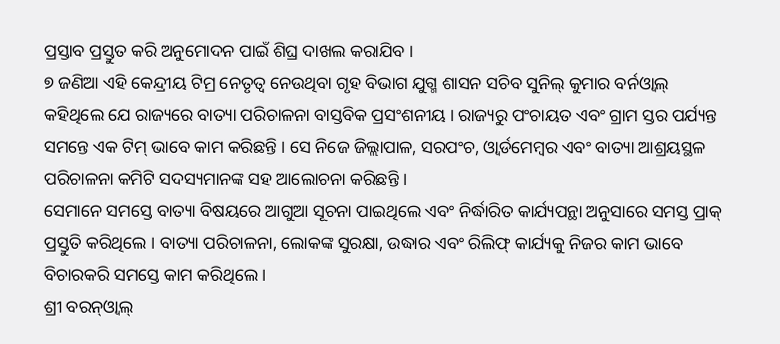ପ୍ରସ୍ତାବ ପ୍ରସ୍ତୁତ କରି ଅନୁମୋଦନ ପାଇଁ ଶିଘ୍ର ଦାଖଲ କରାଯିବ ।
୭ ଜଣିଆ ଏହି କେନ୍ଦ୍ରୀୟ ଟିମ୍ର ନେତୃତ୍ୱ ନେଉଥିବା ଗୃହ ବିଭାଗ ଯୁଗ୍ମ ଶାସନ ସଚିବ ସୁନିଲ୍ କୁମାର ବର୍ନଓ୍ୱାଲ୍ କହିଥିଲେ ଯେ ରାଜ୍ୟରେ ବାତ୍ୟା ପରିଚାଳନା ବାସ୍ତବିକ ପ୍ରସଂଶନୀୟ । ରାଜ୍ୟରୁ ପଂଚାୟତ ଏବଂ ଗ୍ରାମ ସ୍ତର ପର୍ଯ୍ୟନ୍ତ ସମନ୍ତେ ଏକ ଟିମ୍ ଭାବେ କାମ କରିଛନ୍ତି । ସେ ନିଜେ ଜିଲ୍ଲାପାଳ, ସରପଂଚ, ଓ୍ୱାର୍ଡମେମ୍ବର ଏବଂ ବାତ୍ୟା ଆଶ୍ରୟସ୍ଥଳ ପରିଚାଳନା କମିଟି ସଦସ୍ୟମାନଙ୍କ ସହ ଆଲୋଚନା କରିଛନ୍ତି ।
ସେମାନେ ସମସ୍ତେ ବାତ୍ୟା ବିଷୟରେ ଆଗୁଆ ସୂଚନା ପାଇଥିଲେ ଏବଂ ନିର୍ଦ୍ଧାରିତ କାର୍ଯ୍ୟପନ୍ଥା ଅନୁସାରେ ସମସ୍ତ ପ୍ରାକ୍ ପ୍ରସ୍ତୁତି କରିଥିଲେ । ବାତ୍ୟା ପରିଚାଳନା, ଲୋକଙ୍କ ସୁରକ୍ଷା, ଉଦ୍ଧାର ଏବଂ ରିଲିଫ୍ କାର୍ଯ୍ୟକୁ ନିଜର କାମ ଭାବେ ବିଚାରକରି ସମସ୍ତେ କାମ କରିଥିଲେ ।
ଶ୍ରୀ ବରନ୍ଓ୍ୱାଲ୍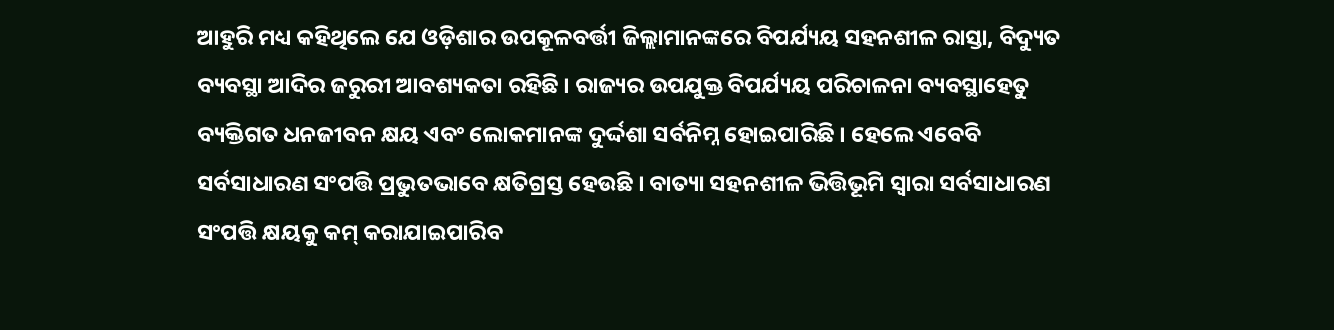ଆହୁରି ମଧ୍ୟ କହିଥିଲେ ଯେ ଓଡ଼ିଶାର ଉପକୂଳବର୍ତ୍ତୀ ଜିଲ୍ଲାମାନଙ୍କରେ ବିପର୍ଯ୍ୟୟ ସହନଶୀଳ ରାସ୍ତା, ବିଦ୍ୟୁତ ବ୍ୟବସ୍ଥା ଆଦିର ଜରୁରୀ ଆବଶ୍ୟକତା ରହିଛି । ରାଜ୍ୟର ଉପଯୁକ୍ତ ବିପର୍ଯ୍ୟୟ ପରିଚାଳନା ବ୍ୟବସ୍ଥାହେତୁ ବ୍ୟକ୍ତିଗତ ଧନଜୀବନ କ୍ଷୟ ଏବଂ ଲୋକମାନଙ୍କ ଦୁର୍ଦ୍ଦଶା ସର୍ବନିମ୍ନ ହୋଇପାରିଛି । ହେଲେ ଏବେବି ସର୍ବସାଧାରଣ ସଂପତ୍ତି ପ୍ରଭୁତଭାବେ କ୍ଷତିଗ୍ରସ୍ତ ହେଉଛି । ବାତ୍ୟା ସହନଶୀଳ ଭିତ୍ତିଭୂମି ସ୍ୱାରା ସର୍ବସାଧାରଣ ସଂପତ୍ତି କ୍ଷୟକୁ କମ୍ କରାଯାଇପାରିବ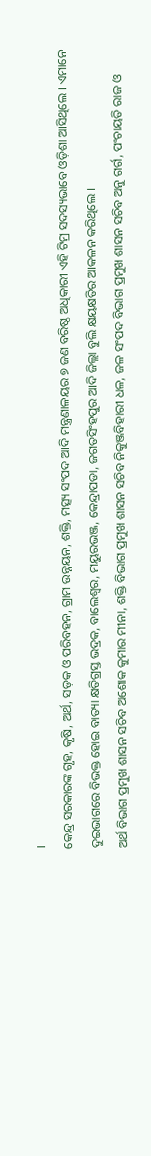।
କେନ୍ଦ୍ର ସରକାରଙ୍କ ଗୃହ, କୃଷି, ଅର୍ଥ, ସଡ଼କ ଓ ପରିବହନ, ଗ୍ରାମ ଉନ୍ନୟନ, ଶକ୍ତି, ମତ୍ସ୍ୟ ସଂପଦ ଆଦି ମନ୍ତ୍ରଣାଳୟର ୭ ଜଣ ବରିଷ୍ଠ ଅଧିକାରୀ ଏହି ଟିମ୍ର ସଦସ୍ୟଭାବେ ଓଡ଼ିଶା ଆସିଥିଲେ । ଏମାନେ ଦୁଇଭାଗରେ ବିଭକ୍ତ ହୋଇ ବାତ୍ୟା କ୍ଷତିଗ୍ରସ୍ତ ଭଦ୍ରକ, ବାଲେଶ୍ୱର, ମୟୁରଭଞ୍ଜ, କେନ୍ଦ୍ରାପଡା, ଜଗତସିଂହପୁର ଆଦି ଜିଲ୍ଲା ବୁଲି କ୍ଷୟକ୍ଷତିର ଆକଳନ କରିଥିଲେ ।
ଅର୍ଥ ବିଭାଗ ପ୍ରମୁଖ ଶାସନ ସଚିବ ଅଶୋକ କୁମାର ମୀନା, ଶକ୍ତି ବିଭାଗ ପ୍ରମୁଖ ଶାସନ ସଚିବ ନିକୁଞ୍ଜବିହାରୀ ଧଳ, ଜଳ ସଂପଦ ବିଭାଗ ପ୍ରମୁଖ ଶାସନ ସଚିବ ଅନୁ ଗର୍ଗ, ପଂଚାୟତି ରାଜ ଓ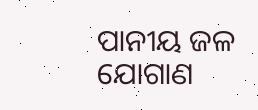ପାନୀୟ ଜଳ ଯୋଗାଣ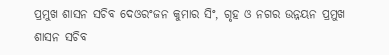ପ୍ରମୁଖ ଶାସନ ସଚିବ ଦେଓରଂଜନ କୁମାର ସିଂ, ଗୃହ ଓ ନଗର ଉନ୍ନୟନ ପ୍ରମୁଖ ଶାସନ ସଚିବ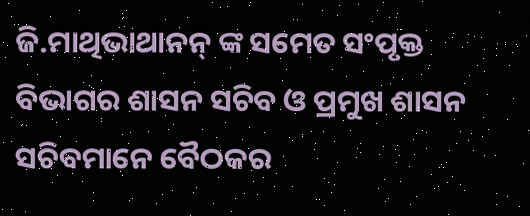ଜି.ମାଥିଭାଥାନନ୍ ଙ୍କ ସମେତ ସଂପୃକ୍ତ ବିଭାଗର ଶାସନ ସଚିବ ଓ ପ୍ରମୁଖ ଶାସନ ସଚିବମାନେ ବୈଠକର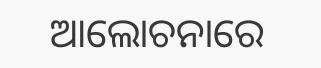ଆଲୋଚନାରେ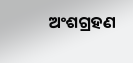ଅଂଶଗ୍ରହଣ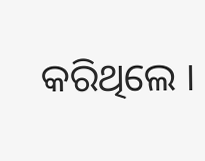କରିଥିଲେ ।